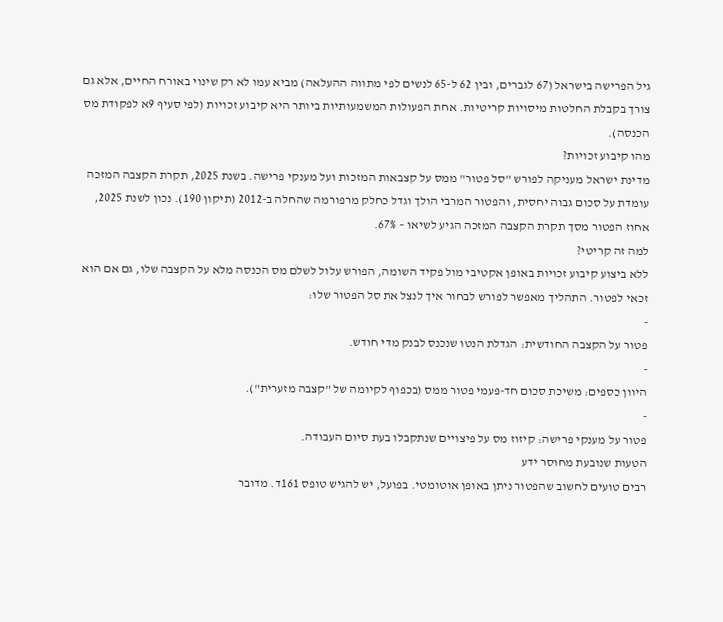גיל הפרישה בישראל (67 לגברים, ובין 62 ל-65 לנשים לפי מתווה ההעלאה) מביא עמו לא רק שינוי באורח החיים, אלא גם צורך בקבלת החלטות מיסויות קריטיות. אחת הפעולות המשמעותיות ביותר היא קיבוע זכויות (לפי סעיף 9א לפקודת מס הכנסה).
מהו קיבוע זכויות?
מדינת ישראל מעניקה לפורש "סל פטור" ממס על קצבאות המזכות ועל מענקי פרישה. בשנת 2025, תקרת הקצבה המזכה עומדת על סכום גבוה יחסית, והפטור המרבי הולך וגדל כחלק מרפורמה שהחלה ב-2012 (תיקון 190). נכון לשנת 2025, אחוז הפטור מסך תקרת הקצבה המזכה הגיע לשיאו – 67%.
למה זה קריטי?
ללא ביצוע קיבוע זכויות באופן אקטיבי מול פקיד השומה, הפורש עלול לשלם מס הכנסה מלא על הקצבה שלו, גם אם הוא זכאי לפטור. התהליך מאפשר לפורש לבחור איך לנצל את סל הפטור שלו:
-
פטור על הקצבה החודשית: הגדלת הנטו שנכנס לבנק מדי חודש.
-
היוון כספים: משיכת סכום חד-פעמי פטור ממס (בכפוף לקיומה של "קצבה מזערית").
-
פטור על מענקי פרישה: קיזוז מס על פיצויים שנתקבלו בעת סיום העבודה.
הטעות שנובעת מחוסר ידע
רבים טועים לחשוב שהפטור ניתן באופן אוטומטי. בפועל, יש להגיש טופס 161ד. מדובר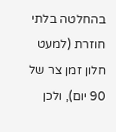בהחלטה בלתי חוזרת (למעט חלון זמן צר של 90 יום), ולכן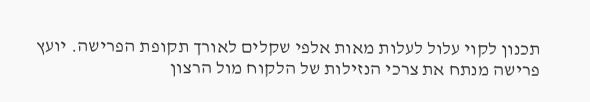תכנון לקוי עלול לעלות מאות אלפי שקלים לאורך תקופת הפרישה. יועץ פרישה מנתח את צרכי הנזילות של הלקוח מול הרצון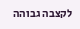לקצבה גבוהה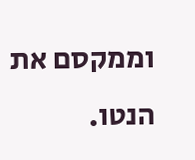וממקסם את הנטו.